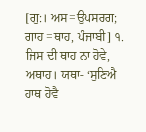[ਗੁ:। ਅਸ=ਉਪਸਰਗ; ਗਾਹ =ਥਾਹ, ਪੰਜਾਬੀ] ੧. ਜਿਸ ਦੀ ਥਾਹ ਨਾ ਹੋਵੇ, ਅਥਾਹ। ਯਥਾ- ‘ਸੁਣਿਐ ਹਾਥ ਹੋਵੈ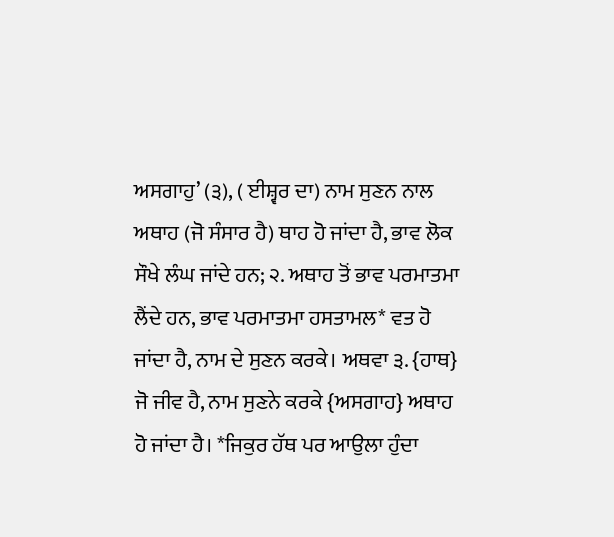ਅਸਗਾਹੁ’ (੩), ( ਈਸ਼੍ਵਰ ਦਾ) ਨਾਮ ਸੁਣਨ ਨਾਲ ਅਥਾਹ (ਜੋ ਸੰਸਾਰ ਹੈ) ਥਾਹ ਹੋ ਜਾਂਦਾ ਹੈ, ਭਾਵ ਲੋਕ ਸੌਖੇ ਲੰਘ ਜਾਂਦੇ ਹਨ; ੨. ਅਥਾਹ ਤੋਂ ਭਾਵ ਪਰਮਾਤਮਾ ਲੈਂਦੇ ਹਨ, ਭਾਵ ਪਰਮਾਤਮਾ ਹਸਤਾਮਲ* ਵਤ ਹੋ ਜਾਂਦਾ ਹੈ, ਨਾਮ ਦੇ ਸੁਣਨ ਕਰਕੇ। ਅਥਵਾ ੩. {ਹਾਥ} ਜੋ ਜੀਵ ਹੈ, ਨਾਮ ਸੁਣਨੇ ਕਰਕੇ {ਅਸਗਾਹ} ਅਥਾਹ ਹੋ ਜਾਂਦਾ ਹੈ। *ਜਿਕੁਰ ਹੱਥ ਪਰ ਆਉਲਾ ਹੁੰਦਾ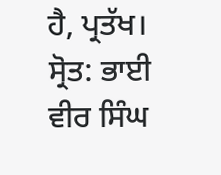ਹੈ, ਪ੍ਰਤੱਖ।
ਸ੍ਰੋਤ: ਭਾਈ ਵੀਰ ਸਿੰਘ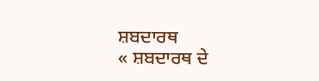ਸ਼ਬਦਾਰਥ
« ਸ਼ਬਦਾਰਥ ਦੇ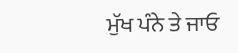ਮੁੱਖ ਪੰਨੇ ਤੇ ਜਾਓ